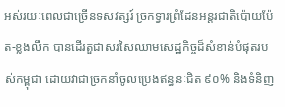អស់រយៈពេលជាច្រើនទសវត្សរ៍ ច្រកទ្វារព្រំដែនអន្តរជាតិប៉ោយប៉ែត-ខ្លងលឹក បានដើរតួជាសរសៃឈាមសេដ្ឋកិច្ចដ៏សំខាន់បំផុតរបស់កម្ពុជា ដោយវាជាច្រកនាំចូលប្រេងឥន្ធនៈជិត ៩០% និងទំនិញ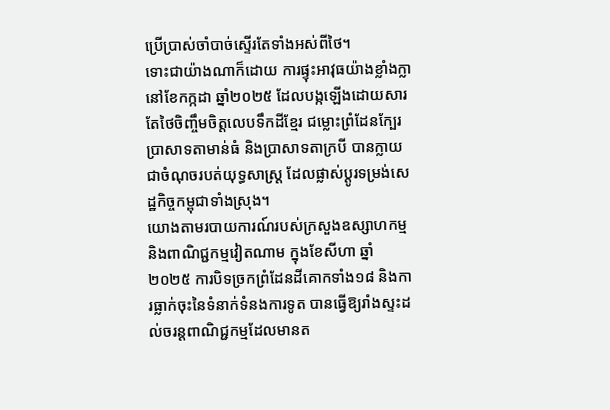ប្រើប្រាស់ចាំបាច់ស្ទើរតែទាំងអស់ពីថៃ។
ទោះជាយ៉ាងណាក៏ដោយ ការផ្ទុះអាវុធយ៉ាងខ្លាំងក្លានៅខែកក្កដា ឆ្នាំ២០២៥ ដែលបង្កឡើងដោយសារតែថៃចិញ្ចឹមចិត្តលេបទឹកដីខ្មែរ ជម្លោះព្រំដែនក្បែរប្រាសាទតាមាន់ធំ និងប្រាសាទតាក្របី បានក្លាយជាចំណុចរបត់យុទ្ធសាស្ត្រ ដែលផ្លាស់ប្តូរទម្រង់សេដ្ឋកិច្ចកម្ពុជាទាំងស្រុង។
យោងតាមរបាយការណ៍របស់ក្រសួងឧស្សាហកម្ម និងពាណិជ្ជកម្មវៀតណាម ក្នុងខែសីហា ឆ្នាំ២០២៥ ការបិទច្រកព្រំដែនដីគោកទាំង១៨ និងការធ្លាក់ចុះនៃទំនាក់ទំនងការទូត បានធ្វើឱ្យរាំងស្ទះដល់ចរន្តពាណិជ្ជកម្មដែលមានត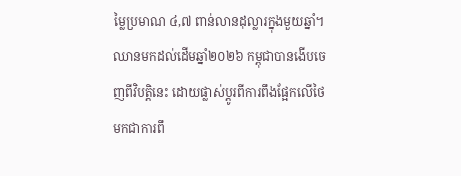ម្លៃប្រមាណ ៤,៧ ពាន់លានដុល្លារក្នុងមួយឆ្នាំ។
ឈានមកដល់ដើមឆ្នាំ២០២៦ កម្ពុជាបានងើបចេញពីវិបត្តិនេះ ដោយផ្លាស់ប្តូរពីការពឹងផ្អែកលើថៃ មកជាការពឹ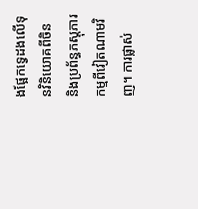ងផ្អែកទ្វេដងលើទុនវិនិយោគពីចិន និងប្រព័ន្ធភស្តុភារកម្មពីវៀតណាមវិញ។ ការផ្លាស់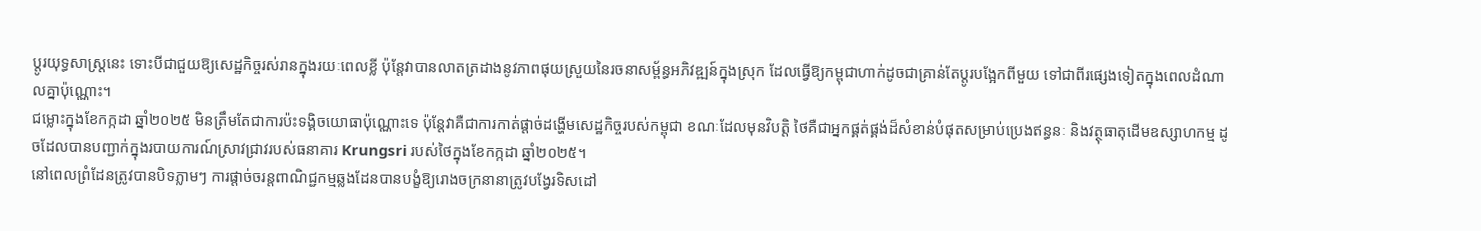ប្តូរយុទ្ធសាស្ត្រនេះ ទោះបីជាជួយឱ្យសេដ្ឋកិច្ចរស់រានក្នុងរយៈពេលខ្លី ប៉ុន្តែវាបានលាតត្រដាងនូវភាពផុយស្រួយនៃរចនាសម្ព័ន្ធអភិវឌ្ឍន៍ក្នុងស្រុក ដែលធ្វើឱ្យកម្ពុជាហាក់ដូចជាគ្រាន់តែប្តូរបង្អែកពីមួយ ទៅជាពីរផ្សេងទៀតក្នុងពេលដំណាលគ្នាប៉ុណ្ណោះ។
ជម្លោះក្នុងខែកក្កដា ឆ្នាំ២០២៥ មិនត្រឹមតែជាការប៉ះទង្គិចយោធាប៉ុណ្ណោះទេ ប៉ុន្តែវាគឺជាការកាត់ផ្ដាច់ដង្ហើមសេដ្ឋកិច្ចរបស់កម្ពុជា ខណៈដែលមុនវិបត្តិ ថៃគឺជាអ្នកផ្គត់ផ្គង់ដ៏សំខាន់បំផុតសម្រាប់ប្រេងឥន្ធនៈ និងវត្ថុធាតុដើមឧស្សាហកម្ម ដូចដែលបានបញ្ជាក់ក្នុងរបាយការណ៍ស្រាវជ្រាវរបស់ធនាគារ Krungsri របស់ថៃក្នុងខែកក្កដា ឆ្នាំ២០២៥។
នៅពេលព្រំដែនត្រូវបានបិទភ្លាមៗ ការផ្ដាច់ចរន្តពាណិជ្ជកម្មឆ្លងដែនបានបង្ខំឱ្យរោងចក្រនានាត្រូវបង្វែរទិសដៅ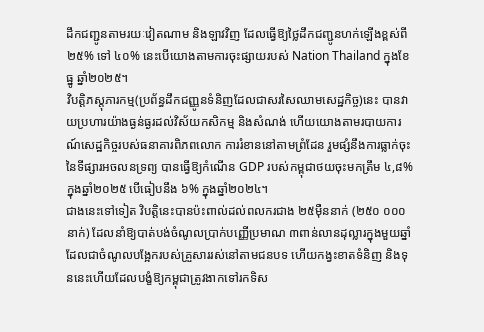ដឹកជញ្ជូនតាមរយៈវៀតណាម និងឡាវវិញ ដែលធ្វើឱ្យថ្លៃដឹកជញ្ជូនហក់ឡើងខ្ពស់ពី ២៥% ទៅ ៤០% នេះបើយោងតាមការចុះផ្សាយរបស់ Nation Thailand ក្នុងខែធ្នូ ឆ្នាំ២០២៥។
វិបត្តិភស្តុភារកម្ម(ប្រព័ន្ធដឹកជញ្ញូនទំនិញដែលជាសរសៃឈាមសេដ្ឋកិច្ច)នេះ បានវាយប្រហារយ៉ាងធ្ងន់ធ្ងរដល់វិស័យកសិកម្ម និងសំណង់ ហើយយោងតាមរបាយការណ៍សេដ្ឋកិច្ចរបស់ធនាគារពិភពលោក ការរំខាននៅតាមព្រំដែន រួមផ្សំនឹងការធ្លាក់ចុះនៃទីផ្សារអចលនទ្រព្យ បានធ្វើឱ្យកំណើន GDP របស់កម្ពុជាថយចុះមកត្រឹម ៤,៨% ក្នុងឆ្នាំ២០២៥ បើធៀបនឹង ៦% ក្នុងឆ្នាំ២០២៤។
ជាងនេះទៅទៀត វិបត្តិនេះបានប៉ះពាល់ដល់ពលករជាង ២៥ម៉ឺននាក់ (២៥០ ០០០នាក់) ដែលនាំឱ្យបាត់បង់ចំណូលប្រាក់បញ្ញើប្រមាណ ៣ពាន់លានដុល្លារក្នុងមួយឆ្នាំ ដែលជាចំណូលបង្អែករបស់គ្រួសាររស់នៅតាមជនបទ ហើយកង្វះខាតទំនិញ និងទុននេះហើយដែលបង្ខំឱ្យកម្ពុជាត្រូវងាកទៅរកទិស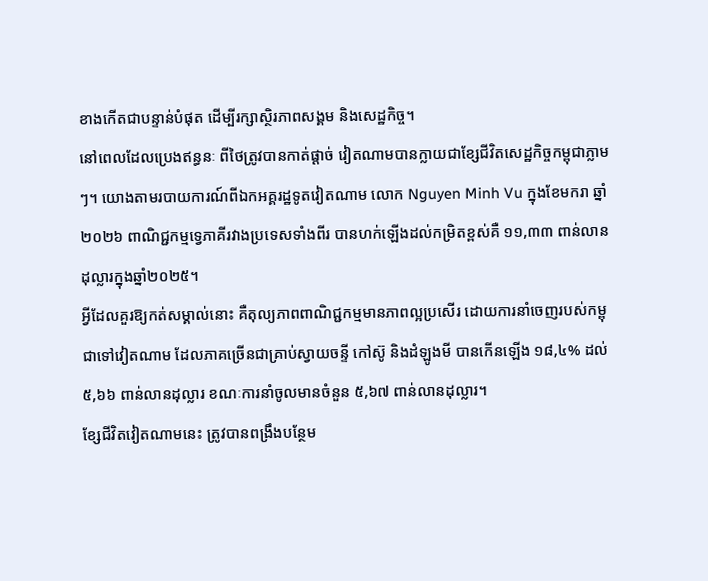ខាងកើតជាបន្ទាន់បំផុត ដើម្បីរក្សាស្ថិរភាពសង្គម និងសេដ្ឋកិច្ច។
នៅពេលដែលប្រេងឥន្ធនៈ ពីថៃត្រូវបានកាត់ផ្តាច់ វៀតណាមបានក្លាយជាខ្សែជីវិតសេដ្ឋកិច្ចកម្ពុជាភ្លាមៗ។ យោងតាមរបាយការណ៍ពីឯកអគ្គរដ្ឋទូតវៀតណាម លោក Nguyen Minh Vu ក្នុងខែមករា ឆ្នាំ២០២៦ ពាណិជ្ជកម្មទ្វេភាគីរវាងប្រទេសទាំងពីរ បានហក់ឡើងដល់កម្រិតខ្ពស់គឺ ១១,៣៣ ពាន់លានដុល្លារក្នុងឆ្នាំ២០២៥។
អ្វីដែលគួរឱ្យកត់សម្គាល់នោះ គឺតុល្យភាពពាណិជ្ជកម្មមានភាពល្អប្រសើរ ដោយការនាំចេញរបស់កម្ពុជាទៅវៀតណាម ដែលភាគច្រើនជាគ្រាប់ស្វាយចន្ទី កៅស៊ូ និងដំឡូងមី បានកើនឡើង ១៨,៤% ដល់ ៥,៦៦ ពាន់លានដុល្លារ ខណៈការនាំចូលមានចំនួន ៥,៦៧ ពាន់លានដុល្លារ។
ខ្សែជីវិតវៀតណាមនេះ ត្រូវបានពង្រឹងបន្ថែម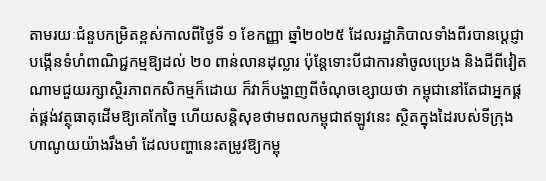តាមរយៈជំនួបកម្រិតខ្ពស់កាលពីថ្ងៃទី ១ ខែកញ្ញា ឆ្នាំ២០២៥ ដែលរដ្ឋាភិបាលទាំងពីរបានប្តេជ្ញាបង្កើនទំហំពាណិជ្ជកម្មឱ្យដល់ ២០ ពាន់លានដុល្លារ ប៉ុន្តែទោះបីជាការនាំចូលប្រេង និងជីពីវៀតណាមជួយរក្សាស្ថិរភាពកសិកម្មក៏ដោយ ក៏វាក៏បង្ហាញពីចំណុចខ្សោយថា កម្ពុជានៅតែជាអ្នកផ្គត់ផ្គង់វត្ថុធាតុដើមឱ្យគេកែច្នៃ ហើយសន្តិសុខថាមពលកម្ពុជាឥឡូវនេះ ស្ថិតក្នុងដៃរបស់ទីក្រុងហាណូយយ៉ាងរឹងមាំ ដែលបញ្ហានេះតម្រូវឱ្យកម្ពុ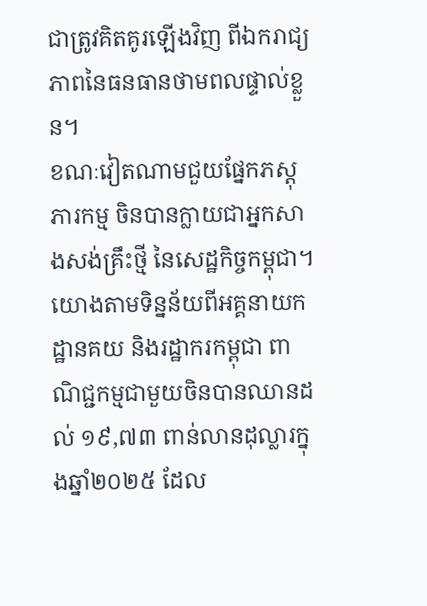ជាត្រូវគិតគូរឡើងវិញ ពីឯករាជ្យភាពនៃធនធានថាមពលផ្ទាល់ខ្លួន។
ខណៈវៀតណាមជួយផ្នែកភស្តុភារកម្ម ចិនបានក្លាយជាអ្នកសាងសង់គ្រឹះថ្មី នៃសេដ្ឋកិច្ចកម្ពុជា។ យោងតាមទិន្នន័យពីអគ្គនាយកដ្ឋានគយ និងរដ្ឋាករកម្ពុជា ពាណិជ្ជកម្មជាមួយចិនបានឈានដល់ ១៩,៧៣ ពាន់លានដុល្លារក្នុងឆ្នាំ២០២៥ ដែល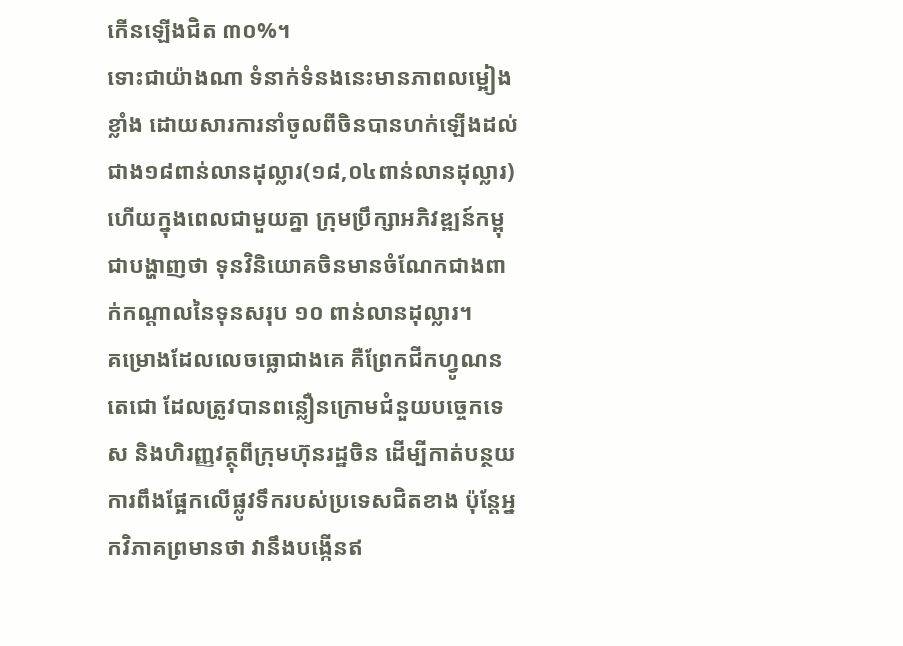កើនឡើងជិត ៣០%។
ទោះជាយ៉ាងណា ទំនាក់ទំនងនេះមានភាពលម្អៀងខ្លាំង ដោយសារការនាំចូលពីចិនបានហក់ឡើងដល់ ជាង១៨ពាន់លានដុល្លារ(១៨,០៤ពាន់លានដុល្លារ) ហើយក្នុងពេលជាមួយគ្នា ក្រុមប្រឹក្សាអភិវឌ្ឍន៍កម្ពុជាបង្ហាញថា ទុនវិនិយោគចិនមានចំណែកជាងពាក់កណ្តាលនៃទុនសរុប ១០ ពាន់លានដុល្លារ។
គម្រោងដែលលេចធ្លោជាងគេ គឺព្រែកជីកហ្វូណនតេជោ ដែលត្រូវបានពន្លឿនក្រោមជំនួយបច្ចេកទេស និងហិរញ្ញវត្ថុពីក្រុមហ៊ុនរដ្ឋចិន ដើម្បីកាត់បន្ថយការពឹងផ្អែកលើផ្លូវទឹករបស់ប្រទេសជិតខាង ប៉ុន្តែអ្នកវិភាគព្រមានថា វានឹងបង្កើនឥ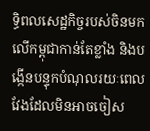ទ្ធិពលសេដ្ឋកិច្ចរបស់ចិនមកលើកម្ពុជាកាន់តែខ្លាំង និងបង្កើនបន្ទុកបំណុលរយៈពេលវែងដែលមិនអាចចៀស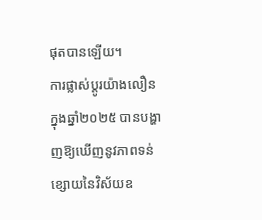ផុតបានឡើយ។
ការផ្លាស់ប្តូរយ៉ាងលឿនក្នុងឆ្នាំ២០២៥ បានបង្ហាញឱ្យឃើញនូវភាពទន់ខ្សោយនៃវិស័យឧ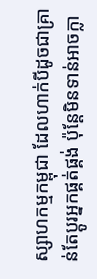ស្សាហកម្មកម្ពុជា ដែលហាក់បីដូចជាគ្រាន់តែប្តូរអ្នកផ្គត់ផ្គង់ ប៉ុន្តែមិនទាន់អាចក្លា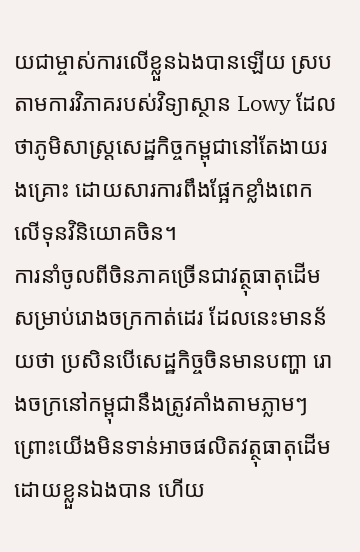យជាម្ចាស់ការលើខ្លួនឯងបានឡើយ ស្របតាមការវិភាគរបស់វិទ្យាស្ថាន Lowy ដែលថាភូមិសាស្ត្រសេដ្ឋកិច្ចកម្ពុជានៅតែងាយរងគ្រោះ ដោយសារការពឹងផ្អែកខ្លាំងពេកលើទុនវិនិយោគចិន។
ការនាំចូលពីចិនភាគច្រើនជាវត្ថុធាតុដើមសម្រាប់រោងចក្រកាត់ដេរ ដែលនេះមានន័យថា ប្រសិនបើសេដ្ឋកិច្ចចិនមានបញ្ហា រោងចក្រនៅកម្ពុជានឹងត្រូវគាំងតាមភ្លាមៗ ព្រោះយើងមិនទាន់អាចផលិតវត្ថុធាតុដើមដោយខ្លួនឯងបាន ហើយ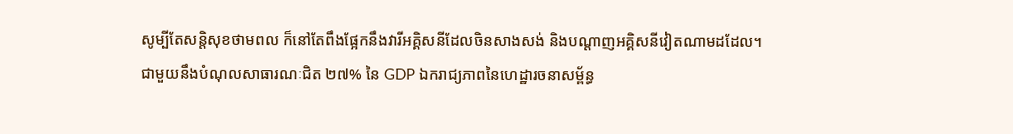សូម្បីតែសន្តិសុខថាមពល ក៏នៅតែពឹងផ្អែកនឹងវារីអគ្គិសនីដែលចិនសាងសង់ និងបណ្តាញអគ្គិសនីវៀតណាមដដែល។
ជាមួយនឹងបំណុលសាធារណៈជិត ២៧% នៃ GDP ឯករាជ្យភាពនៃហេដ្ឋារចនាសម្ព័ន្ធ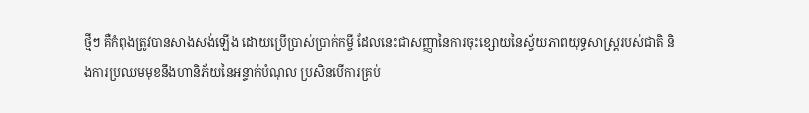ថ្មីៗ គឺកំពុងត្រូវបានសាងសង់ឡើង ដោយប្រើប្រាស់ប្រាក់កម្ចី ដែលនេះជាសញ្ញានៃការចុះខ្សោយនៃស្វ័យភាពយុទ្ធសាស្ត្ររបស់ជាតិ និងការប្រឈមមុខនឹងហានិភ័យនៃអន្ទាក់បំណុល ប្រសិនបើការគ្រប់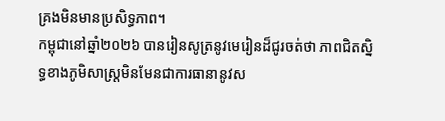គ្រងមិនមានប្រសិទ្ធភាព។
កម្ពុជានៅឆ្នាំ២០២៦ បានរៀនសូត្រនូវមេរៀនដ៏ជូរចត់ថា ភាពជិតស្និទ្ធខាងភូមិសាស្ត្រមិនមែនជាការធានានូវស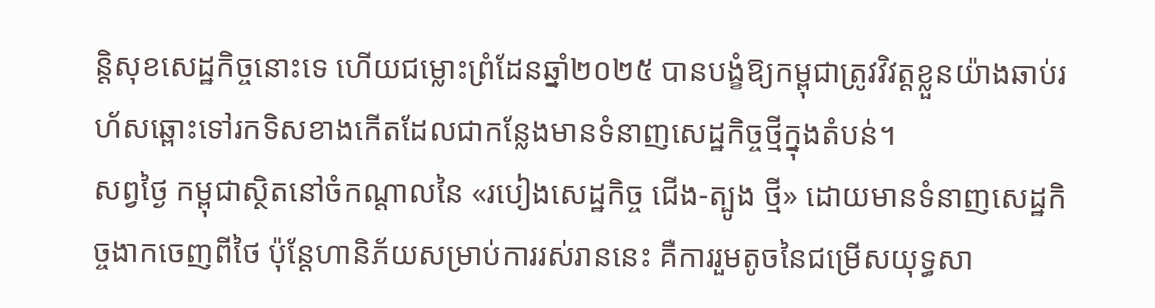ន្តិសុខសេដ្ឋកិច្ចនោះទេ ហើយជម្លោះព្រំដែនឆ្នាំ២០២៥ បានបង្ខំឱ្យកម្ពុជាត្រូវវិវត្តខ្លួនយ៉ាងឆាប់រហ័សឆ្ពោះទៅរកទិសខាងកើតដែលជាកន្លែងមានទំនាញសេដ្ឋកិច្ចថ្មីក្នុងតំបន់។
សព្វថ្ងៃ កម្ពុជាស្ថិតនៅចំកណ្តាលនៃ «របៀងសេដ្ឋកិច្ច ជើង-ត្បូង ថ្មី» ដោយមានទំនាញសេដ្ឋកិច្ចងាកចេញពីថៃ ប៉ុន្តែហានិភ័យសម្រាប់ការរស់រាននេះ គឺការរួមតូចនៃជម្រើសយុទ្ធសា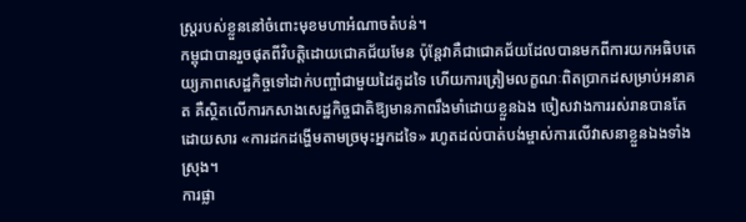ស្ត្ររបស់ខ្លួននៅចំពោះមុខមហាអំណាចតំបន់។
កម្ពុជាបានរួចផុតពីវិបត្តិដោយជោគជ័យមែន ប៉ុន្តែវាគឺជាជោគជ័យដែលបានមកពីការយកអធិបតេយ្យភាពសេដ្ឋកិច្ចទៅដាក់បញ្ចាំជាមួយដៃគូដទៃ ហើយការត្រៀមលក្ខណៈពិតប្រាកដសម្រាប់អនាគត គឺស្ថិតលើការកសាងសេដ្ឋកិច្ចជាតិឱ្យមានភាពរឹងមាំដោយខ្លួនឯង ចៀសវាងការរស់រានបានតែដោយសារ «ការដកដង្ហើមតាមច្រមុះអ្នកដទៃ» រហូតដល់បាត់បង់ម្ចាស់ការលើវាសនាខ្លួនឯងទាំងស្រុង។
ការផ្លា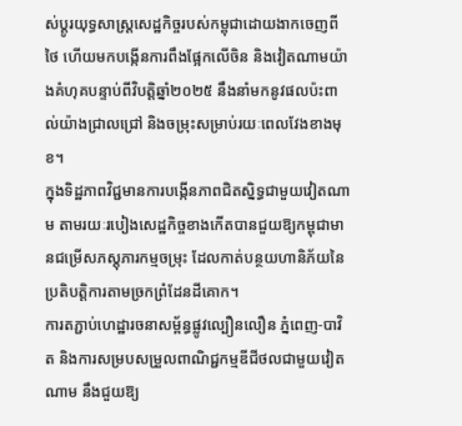ស់ប្តូរយុទ្ធសាស្ត្រសេដ្ឋកិច្ចរបស់កម្ពុជាដោយងាកចេញពីថៃ ហើយមកបង្កើនការពឹងផ្អែកលើចិន និងវៀតណាមយ៉ាងគំហុគបន្ទាប់ពីវិបត្តិឆ្នាំ២០២៥ នឹងនាំមកនូវផលប៉ះពាល់យ៉ាងជ្រាលជ្រៅ និងចម្រុះសម្រាប់រយៈពេលវែងខាងមុខ។
ក្នុងទិដ្ឋភាពវិជ្ជមានការបង្កើនភាពជិតស្និទ្ធជាមួយវៀតណាម តាមរយៈរបៀងសេដ្ឋកិច្ចខាងកើតបានជួយឱ្យកម្ពុជាមានជម្រើសភស្តុភារកម្មចម្រុះ ដែលកាត់បន្ថយហានិភ័យនៃប្រតិបត្តិការតាមច្រកព្រំដែនដីគោក។
ការតភ្ជាប់ហេដ្ឋារចនាសម្ព័ន្ធផ្លូវល្បឿនលឿន ភ្នំពេញ-បាវិត និងការសម្របសម្រួលពាណិជ្ជកម្មឌីជីថលជាមួយវៀតណាម នឹងជួយឱ្យ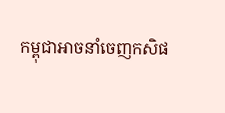កម្ពុជាអាចនាំចេញកសិផ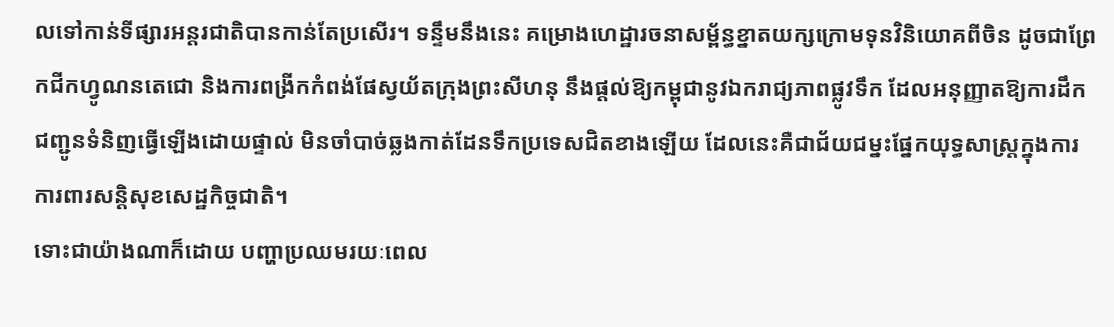លទៅកាន់ទីផ្សារអន្តរជាតិបានកាន់តែប្រសើរ។ ទន្ទឹមនឹងនេះ គម្រោងហេដ្ឋារចនាសម្ព័ន្ធខ្នាតយក្សក្រោមទុនវិនិយោគពីចិន ដូចជាព្រែកជីកហ្វូណនតេជោ និងការពង្រីកកំពង់ផែស្វយ័តក្រុងព្រះសីហនុ នឹងផ្តល់ឱ្យកម្ពុជានូវឯករាជ្យភាពផ្លូវទឹក ដែលអនុញ្ញាតឱ្យការដឹកជញ្ជូនទំនិញធ្វើឡើងដោយផ្ទាល់ មិនចាំបាច់ឆ្លងកាត់ដែនទឹកប្រទេសជិតខាងឡើយ ដែលនេះគឺជាជ័យជម្នះផ្នែកយុទ្ធសាស្ត្រក្នុងការការពារសន្តិសុខសេដ្ឋកិច្ចជាតិ។
ទោះជាយ៉ាងណាក៏ដោយ បញ្ហាប្រឈមរយៈពេល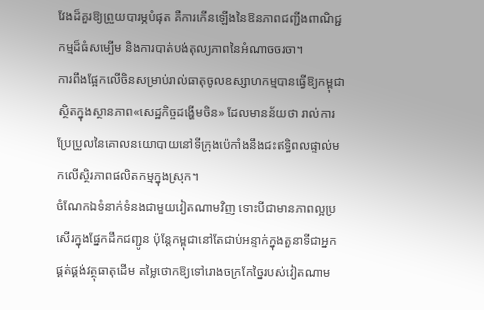វែងដ៏គួរឱ្យព្រួយបារម្ភបំផុត គឺការកើនឡើងនៃឱនភាពជញ្ជីងពាណិជ្ជកម្មដ៏ធំសម្បើម និងការបាត់បង់តុល្យភាពនៃអំណាចចរចា។
ការពឹងផ្អែកលើចិនសម្រាប់រាល់ធាតុចូលឧស្សាហកម្មបានធ្វើឱ្យកម្ពុជាស្ថិតក្នុងស្ថានភាព«សេដ្ឋកិច្ចដង្ហើមចិន» ដែលមានន័យថា រាល់ការប្រែប្រួលនៃគោលនយោបាយនៅទីក្រុងប៉េកាំងនឹងជះឥទ្ធិពលផ្ទាល់មកលើស្ថិរភាពផលិតកម្មក្នុងស្រុក។
ចំណែកឯទំនាក់ទំនងជាមួយវៀតណាមវិញ ទោះបីជាមានភាពល្អប្រសើរក្នុងផ្នែកដឹកជញ្ជូន ប៉ុន្តែកម្ពុជានៅតែជាប់អន្ទាក់ក្នុងតួនាទីជាអ្នកផ្គត់ផ្គង់វត្ថុធាតុដើម តម្លៃថោកឱ្យទៅរោងចក្រកែច្នៃរបស់វៀតណាម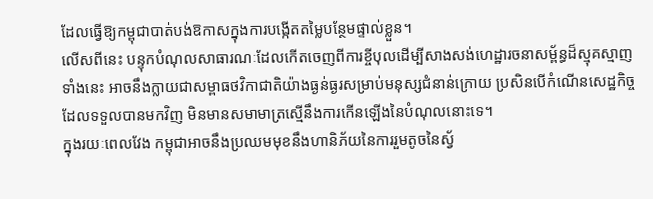ដែលធ្វើឱ្យកម្ពុជាបាត់បង់ឱកាសក្នុងការបង្កើតតម្លៃបន្ថែមផ្ទាល់ខ្លួន។
លើសពីនេះ បន្ទុកបំណុលសាធារណៈដែលកើតចេញពីការខ្ចីបុលដើម្បីសាងសង់ហេដ្ឋារចនាសម្ព័ន្ធដ៏ស្មុគស្មាញទាំងនេះ អាចនឹងក្លាយជាសម្ពាធថវិកាជាតិយ៉ាងធ្ងន់ធ្ងរសម្រាប់មនុស្សជំនាន់ក្រោយ ប្រសិនបើកំណើនសេដ្ឋកិច្ចដែលទទួលបានមកវិញ មិនមានសមាមាត្រស្មើនឹងការកើនឡើងនៃបំណុលនោះទេ។
ក្នុងរយៈពេលវែង កម្ពុជាអាចនឹងប្រឈមមុខនឹងហានិភ័យនៃការរួមតូចនៃស្វ័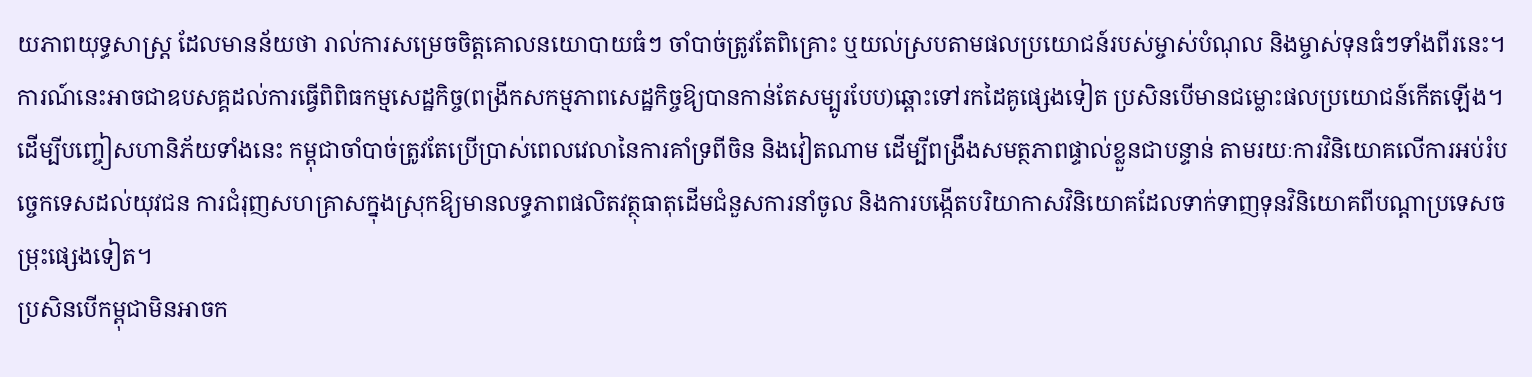យភាពយុទ្ធសាស្ត្រ ដែលមានន័យថា រាល់ការសម្រេចចិត្តគោលនយោបាយធំៗ ចាំបាច់ត្រូវតែពិគ្រោះ ឬយល់ស្របតាមផលប្រយោជន៍របស់ម្ចាស់បំណុល និងម្ចាស់ទុនធំៗទាំងពីរនេះ។
ការណ៍នេះអាចជាឧបសគ្គដល់ការធ្វើពិពិធកម្មសេដ្ឋកិច្ច(ពង្រីកសកម្មភាពសេដ្ឋកិច្ចឱ្យបានកាន់តែសម្បូរបែប)ឆ្ពោះទៅរកដៃគូផ្សេងទៀត ប្រសិនបើមានជម្លោះផលប្រយោជន៍កើតឡើង។ ដើម្បីបញ្ចៀសហានិភ័យទាំងនេះ កម្ពុជាចាំបាច់ត្រូវតែប្រើប្រាស់ពេលវេលានៃការគាំទ្រពីចិន និងវៀតណាម ដើម្បីពង្រឹងសមត្ថភាពផ្ទាល់ខ្លួនជាបន្ទាន់ តាមរយៈការវិនិយោគលើការអប់រំបច្ចេកទេសដល់យុវជន ការជំរុញសហគ្រាសក្នុងស្រុកឱ្យមានលទ្ធភាពផលិតវត្ថុធាតុដើមជំនួសការនាំចូល និងការបង្កើតបរិយាកាសវិនិយោគដែលទាក់ទាញទុនវិនិយោគពីបណ្តាប្រទេសចម្រុះផ្សេងទៀត។
ប្រសិនបើកម្ពុជាមិនអាចក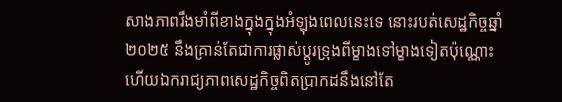សាងភាពរឹងមាំពីខាងក្នុងក្នុងអំឡុងពេលនេះទេ នោះរបត់សេដ្ឋកិច្ចឆ្នាំ២០២៥ នឹងគ្រាន់តែជាការផ្លាស់ប្តូរទ្រុងពីម្ខាងទៅម្ខាងទៀតប៉ុណ្ណោះ ហើយឯករាជ្យភាពសេដ្ឋកិច្ចពិតប្រាកដនឹងនៅតែ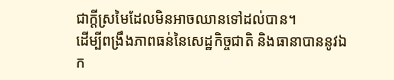ជាក្តីស្រមៃដែលមិនអាចឈានទៅដល់បាន។
ដើម្បីពង្រឹងភាពធន់នៃសេដ្ឋកិច្ចជាតិ និងធានាបាននូវឯក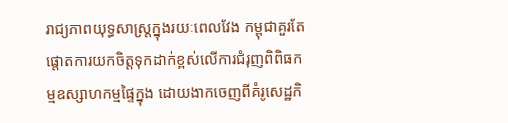រាជ្យភាពយុទ្ធសាស្ត្រក្នុងរយៈពេលវែង កម្ពុជាគួរតែផ្តោតការយកចិត្តទុកដាក់ខ្ពស់លើការជំរុញពិពិធកម្មឧស្សាហកម្មផ្ទៃក្នុង ដោយងាកចេញពីគំរូសេដ្ឋកិ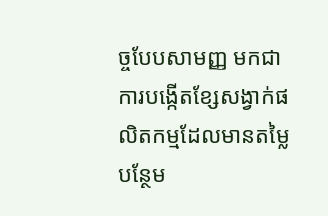ច្ចបែបសាមញ្ញ មកជាការបង្កើតខ្សែសង្វាក់ផលិតកម្មដែលមានតម្លៃបន្ថែម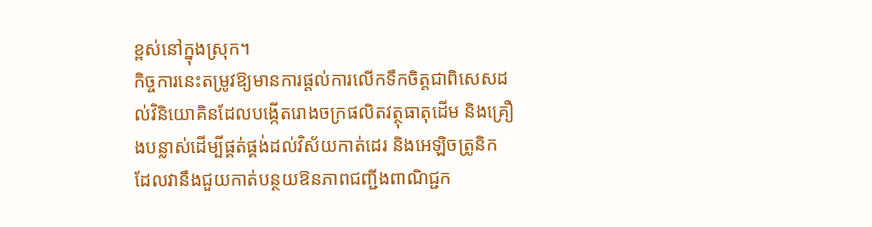ខ្ពស់នៅក្នុងស្រុក។
កិច្ចការនេះតម្រូវឱ្យមានការផ្តល់ការលើកទឹកចិត្តជាពិសេសដល់វិនិយោគិនដែលបង្កើតរោងចក្រផលិតវត្ថុធាតុដើម និងគ្រឿងបន្លាស់ដើម្បីផ្គត់ផ្គង់ដល់វិស័យកាត់ដេរ និងអេឡិចត្រូនិក ដែលវានឹងជួយកាត់បន្ថយឱនភាពជញ្ជីងពាណិជ្ជក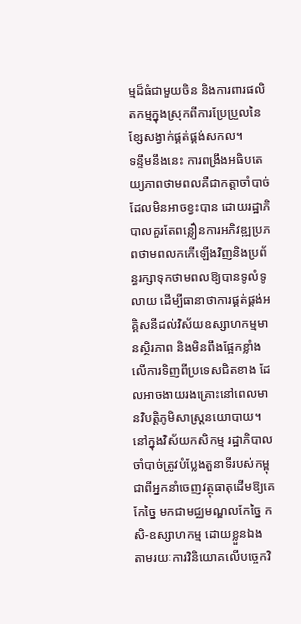ម្មដ៏ធំជាមួយចិន និងការពារផលិតកម្មក្នុងស្រុកពីការប្រែប្រួលនៃខ្សែសង្វាក់ផ្គត់ផ្គង់សកល។
ទន្ទឹមនឹងនេះ ការពង្រឹងអធិបតេយ្យភាពថាមពលគឺជាកត្តាចាំបាច់ដែលមិនអាចខ្វះបាន ដោយរដ្ឋាភិបាលគួរតែពន្លឿនការអភិវឌ្ឍប្រភពថាមពលកកើឡើងវិញនិងប្រព័ន្ធរក្សាទុកថាមពលឱ្យបានទូលំទូលាយ ដើម្បីធានាថាការផ្គត់ផ្គង់អគ្គិសនីដល់វិស័យឧស្សាហកម្មមានស្ថិរភាព និងមិនពឹងផ្អែកខ្លាំងលើការទិញពីប្រទេសជិតខាង ដែលអាចងាយរងគ្រោះនៅពេលមានវិបត្តិភូមិសាស្ត្រនយោបាយ។
នៅក្នុងវិស័យកសិកម្ម រដ្ឋាភិបាលចាំបាច់ត្រូវបំប្លែងតួនាទីរបស់កម្ពុជាពីអ្នកនាំចេញវត្ថុធាតុដើមឱ្យគេកែច្នៃ មកជាមជ្ឈមណ្ឌលកែច្នៃ កសិ-ឧស្សាហកម្ម ដោយខ្លួនឯង តាមរយៈការវិនិយោគលើបច្ចេកវិ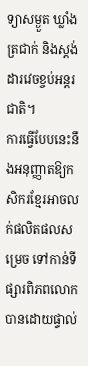ទ្យាសម្ងួត ឃ្លាំងត្រជាក់ និងស្តង់ដារវេចខ្ចប់អន្តរជាតិ។
ការធ្វើបែបនេះនឹងអនុញ្ញាតឱ្យកសិករខ្មែរអាចលក់ផលិតផលសម្រេច ទៅកាន់ទីផ្សារពិភពលោកបានដោយផ្ទាល់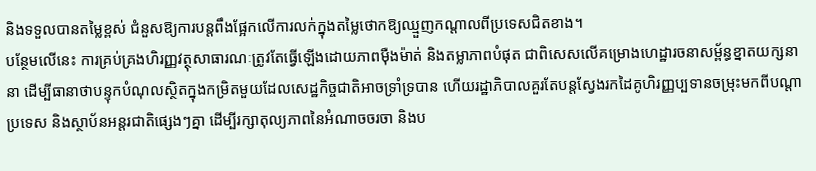និងទទួលបានតម្លៃខ្ពស់ ជំនួសឱ្យការបន្តពឹងផ្អែកលើការលក់ក្នុងតម្លៃថោកឱ្យឈ្មួញកណ្តាលពីប្រទេសជិតខាង។
បន្ថែមលើនេះ ការគ្រប់គ្រងហិរញ្ញវត្ថុសាធារណៈត្រូវតែធ្វើឡើងដោយភាពម៉ឺងម៉ាត់ និងតម្លាភាពបំផុត ជាពិសេសលើគម្រោងហេដ្ឋារចនាសម្ព័ន្ធខ្នាតយក្សនានា ដើម្បីធានាថាបន្ទុកបំណុលស្ថិតក្នុងកម្រិតមួយដែលសេដ្ឋកិច្ចជាតិអាចទ្រាំទ្របាន ហើយរដ្ឋាភិបាលគួរតែបន្តស្វែងរកដៃគូហិរញ្ញប្បទានចម្រុះមកពីបណ្តាប្រទេស និងស្ថាប័នអន្តរជាតិផ្សេងៗគ្នា ដើម្បីរក្សាតុល្យភាពនៃអំណាចចរចា និងប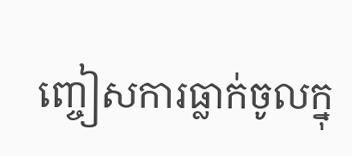ញ្ចៀសការធ្លាក់ចូលក្នុ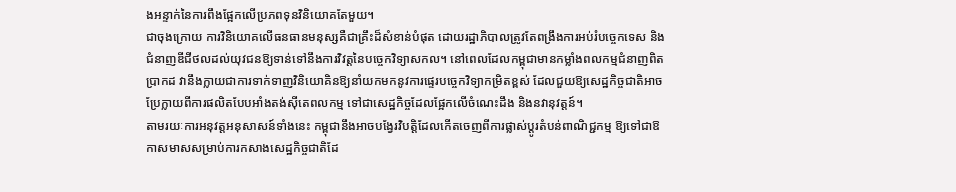ងអន្ទាក់នៃការពឹងផ្អែកលើប្រភពទុនវិនិយោគតែមួយ។
ជាចុងក្រោយ ការវិនិយោគលើធនធានមនុស្សគឺជាគ្រឹះដ៏សំខាន់បំផុត ដោយរដ្ឋាភិបាលត្រូវតែពង្រឹងការអប់រំបច្ចេកទេស និងជំនាញឌីជីថលដល់យុវជនឱ្យទាន់ទៅនឹងការវិវត្តនៃបច្ចេកវិទ្យាសកល។ នៅពេលដែលកម្ពុជាមានកម្លាំងពលកម្មជំនាញពិតប្រាកដ វានឹងក្លាយជាការទាក់ទាញវិនិយោគិនឱ្យនាំយកមកនូវការផ្ទេរបច្ចេកវិទ្យាកម្រិតខ្ពស់ ដែលជួយឱ្យសេដ្ឋកិច្ចជាតិអាចប្រែក្លាយពីការផលិតបែបអាំងតង់ស៊ីតេពលកម្ម ទៅជាសេដ្ឋកិច្ចដែលផ្អែកលើចំណេះដឹង និងនវានុវត្តន៍។
តាមរយៈការអនុវត្តអនុសាសន៍ទាំងនេះ កម្ពុជានឹងអាចបង្វែរវិបត្តិដែលកើតចេញពីការផ្លាស់ប្តូរតំបន់ពាណិជ្ជកម្ម ឱ្យទៅជាឱកាសមាសសម្រាប់ការកសាងសេដ្ឋកិច្ចជាតិដែ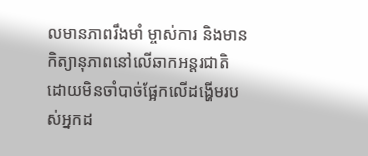លមានភាពរឹងមាំ ម្ចាស់ការ និងមានកិត្យានុភាពនៅលើឆាកអន្តរជាតិដោយមិនចាំបាច់ផ្អែកលើដង្ហើមរបស់អ្នកដ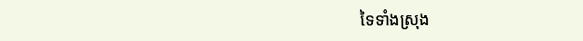ទៃទាំងស្រុង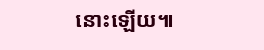នោះឡើយ៕